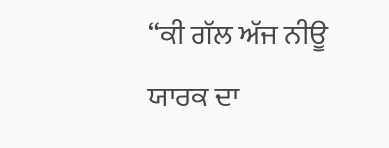“ਕੀ ਗੱਲ ਅੱਜ ਨੀਊ ਯਾਰਕ ਦਾ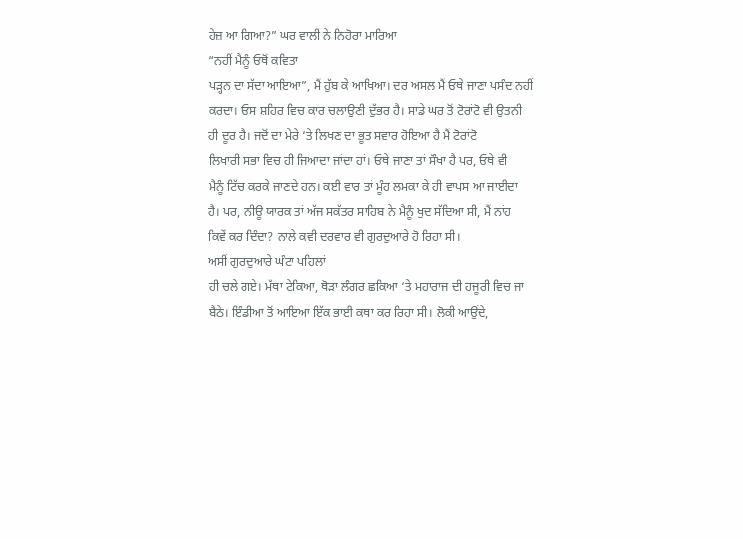ਹੇਜ਼ ਆ ਗਿਆ?” ਘਰ ਵਾਲੀ ਨੇ ਨਿਹੋਰਾ ਮਾਰਿਆ
“ਨਹੀਂ ਮੈਨੂੰ ਓਥੋਂ ਕਵਿਤਾ
ਪੜ੍ਹਨ ਦਾ ਸੱਦਾ ਆਇਆ”, ਮੈਂ ਹੁੱਬ ਕੇ ਆਖਿਆ। ਦਰ ਅਸਲ ਮੈਂ ਓਥੇ ਜਾਣਾ ਪਸੰਦ ਨਹੀਂ
ਕਰਦਾ। ਓਸ ਸ਼ਹਿਰ ਵਿਚ ਕਾਰ ਚਲਾਉਣੀ ਦੁੱਭਰ ਹੈ। ਸਾਡੇ ਘਰ ਤੋਂ ਟੋਰਾਂਟੋ ਵੀ ਉਤਨੀ
ਹੀ ਦੂਰ ਹੈ। ਜਦੋਂ ਦਾ ਮੇਰੇ ‘ਤੇ ਲਿਖਣ ਦਾ ਭੂਤ ਸਵਾਰ ਹੋਇਆ ਹੈ ਮੈਂ ਟੋਰਾਂਟੋ
ਲਿਖਾਰੀ ਸਭਾ ਵਿਚ ਹੀ ਜਿਆਦਾ ਜਾਂਦਾ ਹਾਂ। ਓਥੇ ਜਾਣਾ ਤਾਂ ਸੌਖਾ ਹੈ ਪਰ, ਓਥੇ ਵੀ
ਮੈਨੂੰ ਟਿੱਚ ਕਰਕੇ ਜਾਣਦੇ ਹਨ। ਕਈ ਵਾਰ ਤਾਂ ਮੂੰਹ ਲਮਕਾ ਕੇ ਹੀ ਵਾਪਸ ਆ ਜਾਈਦਾ
ਹੈ। ਪਰ, ਨੀਊ ਯਾਰਕ ਤਾਂ ਅੱਜ ਸਕੱਤਰ ਸਾਹਿਬ ਨੇ ਮੈਨੂੰ ਖੁਦ ਸੱਦਿਆ ਸੀ, ਮੈਂ ਨਾਂਹ
ਕਿਵੇਂ ਕਰ ਦਿੰਦਾ? ਨਾਲੇ ਕਵੀ ਦਰਵਾਰ ਵੀ ਗੁਰਦੁਆਰੇ ਹੋ ਰਿਹਾ ਸੀ।
ਅਸੀਂ ਗੁਰਦੁਆਰੇ ਘੰਟਾ ਪਹਿਲਾਂ
ਹੀ ਚਲੇ ਗਏ। ਮੱਥਾ ਟੇਕਿਆ, ਥੋੜਾ ਲੰਗਰ ਛਕਿਆ ‘ਤੇ ਮਹਾਰਾਜ ਦੀ ਹਜੂਰੀ ਵਿਚ ਜਾ
ਬੈਠੇ। ਇੰਡੀਆ ਤੋਂ ਆਇਆ ਇੱਕ ਭਾਈ ਕਥਾ ਕਰ ਰਿਹਾ ਸੀ। ਲੋਕੀ ਆਉਂਦੇ,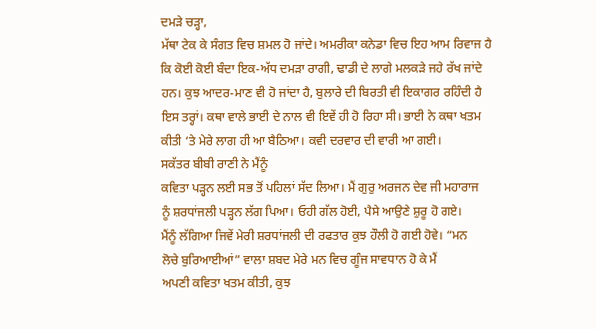ਦਮੜੇ ਚੜ੍ਹਾ,
ਮੱਥਾ ਟੇਕ ਕੇ ਸੰਗਤ ਵਿਚ ਸ਼ਮਲ ਹੋ ਜਾਂਦੇ। ਅਮਰੀਕਾ ਕਨੇਡਾ ਵਿਚ ਇਹ ਆਮ ਰਿਵਾਜ ਹੈ
ਕਿ ਕੋਈ ਕੋਈ ਬੰਦਾ ਇਕ-ਅੱਧ ਦਮੜਾ ਰਾਗੀ, ਢਾਡੀ ਦੇ ਲਾਗੇ ਮਲਕੜੇ ਜਹੇ ਰੱਖ ਜਾਂਦੇ
ਹਨ। ਕੁਝ ਆਦਰ-ਮਾਣ ਵੀ ਹੋ ਜਾਂਦਾ ਹੈ, ਬੁਲਾਰੇ ਦੀ ਬਿਰਤੀ ਵੀ ਇਕਾਗਰ ਰਹਿੰਦੀ ਹੈ
ਇਸ ਤਰ੍ਹਾਂ। ਕਥਾ ਵਾਲੇ ਭਾਈ ਦੇ ਨਾਲ ਵੀ ਇਵੇਂ ਹੀ ਹੋ ਰਿਹਾ ਸੀ। ਭਾਈ ਨੇ ਕਥਾ ਖਤਮ
ਕੀਤੀ ‘ਤੇ ਮੇਰੇ ਲਾਗ ਹੀ ਆ ਬੈਠਿਆ। ਕਵੀ ਦਰਵਾਰ ਦੀ ਵਾਰੀ ਆ ਗਈ।
ਸਕੱਤਰ ਬੀਬੀ ਰਾਣੀ ਨੇ ਮੈਂਨੂੰ
ਕਵਿਤਾ ਪੜ੍ਹਨ ਲਈ ਸਭ ਤੋਂ ਪਹਿਲਾਂ ਸੱਦ ਲਿਆ। ਮੈਂ ਗੁਰੁ ਅਰਜਨ ਦੇਵ ਜੀ ਮਹਾਰਾਜ
ਨੂੰ ਸ਼ਰਧਾਂਜਲੀ ਪੜ੍ਹਨ ਲੱਗ ਪਿਆ। ਓਹੀ ਗੱਲ ਹੋਈ, ਪੈਸੇ ਆਉਣੇ ਸ਼ੁਰੂ ਹੋ ਗਏ।
ਮੈਂਨੂੰ ਲੱਗਿਆ ਜਿਵੇਂ ਮੇਰੀ ਸ਼ਰਧਾਂਜਲੀ ਦੀ ਰਫਤਾਰ ਕੁਝ ਹੌਲੀ ਹੋ ਗਈ ਹੋਵੇ। “ਮਨ
ਲੋਚੇ ਬੁਰਿਆਈਆਂ” ਵਾਲਾ ਸ਼ਬਦ ਮੇਰੇ ਮਨ ਵਿਚ ਗੂੰਜ ਸਾਵਧਾਨ ਹੋ ਕੇ ਮੈਂ
ਅਪਣੀ ਕਵਿਤਾ ਖਤਮ ਕੀਤੀ, ਕੁਝ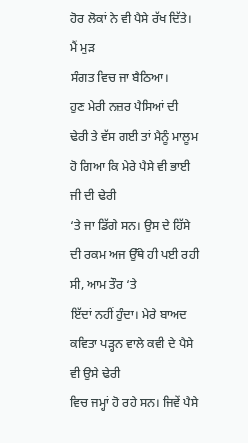ਹੋਰ ਲੋਕਾਂ ਨੇ ਵੀ ਪੈਸੇ ਰੱਖ ਦਿੱਤੇ। ਮੈਂ ਮੁੜ
ਸੰਗਤ ਵਿਚ ਜਾ ਬੈਠਿਆ।
ਹੁਣ ਮੇਰੀ ਨਜ਼ਰ ਪੈਸਿਆਂ ਦੀ
ਢੇਰੀ ਤੇ ਵੱਸ ਗਈ ਤਾਂ ਮੈਨੂੰ ਮਾਲੂਮ ਹੋ ਗਿਆ ਕਿ ਮੇਰੇ ਪੈਸੇ ਵੀ ਭਾਈ ਜੀ ਦੀ ਢੇਰੀ
‘ਤੇ ਜਾ ਡਿੱਗੇ ਸਨ। ਉਸ ਦੇ ਹਿੱਸੇ ਦੀ ਰਕਮ ਅਜ ਉੱਥੇ ਹੀ ਪਈ ਰਹੀ ਸੀ, ਆਮ ਤੌਰ ‘ਤੇ
ਇੱਦਾਂ ਨਹੀਂ ਹੁੰਦਾ। ਮੇਰੇ ਬਾਅਦ ਕਵਿਤਾ ਪੜ੍ਹਨ ਵਾਲੇ ਕਵੀ ਦੇ ਪੈਸੇ ਵੀ ਉਸੇ ਢੇਰੀ
ਵਿਚ ਜਮ੍ਹਾਂ ਹੋ ਰਹੇ ਸਨ। ਜਿਵੇਂ ਪੈਸੇ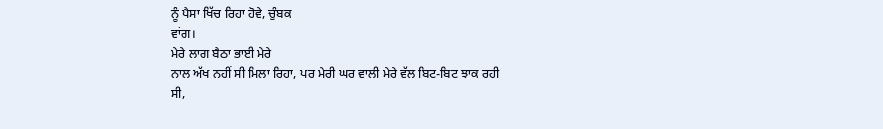ਨੂੰ ਪੈਸਾ ਖਿੱਚ ਰਿਹਾ ਹੋਵੇ, ਚੁੰਬਕ
ਵਾਂਗ।
ਮੇਰੇ ਲਾਗ ਬੈਠਾ ਭਾਈ ਮੇਰੇ
ਨਾਲ ਅੱਖ ਨਹੀਂ ਸੀ ਮਿਲਾ ਰਿਹਾ, ਪਰ ਮੇਰੀ ਘਰ ਵਾਲੀ ਮੇਰੇ ਵੱਲ ਬਿਟ-ਬਿਟ ਝਾਕ ਰਹੀ
ਸੀ,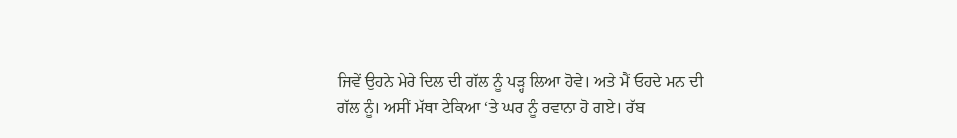ਜਿਵੇਂ ਉਹਨੇ ਮੇਰੇ ਦਿਲ ਦੀ ਗੱਲ ਨੂੰ ਪੜ੍ਹ ਲਿਆ ਹੋਵੇ। ਅਤੇ ਮੈਂ ਓਹਦੇ ਮਨ ਦੀ
ਗੱਲ ਨੂੰ। ਅਸੀਂ ਮੱਥਾ ਟੇਕਿਆ ‘ਤੇ ਘਰ ਨੂੰ ਰਵਾਨਾ ਹੋ ਗਏ। ਰੱਬ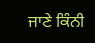ਜਾਣੇ ਕਿੰਨੀ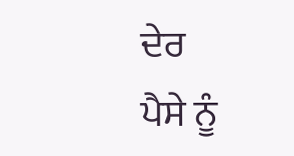ਦੇਰ
ਪੈਸੇ ਨੂੰ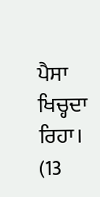ਪੈਸਾ ਖਿਚ੍ਹਦਾ ਰਿਹਾ।
(13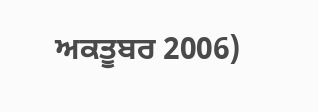ਅਕਤੂਬਰ 2006)